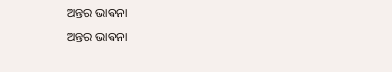ଅନ୍ତର ଭାଵନା
ଅନ୍ତର ଭାଵନା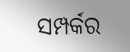ସମ୍ପର୍କର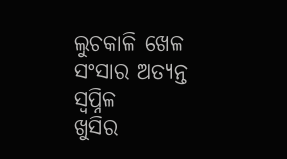ଲୁଚକାଳି ଖେଳ ସଂସାର ଅତ୍ୟନ୍ତ ସ୍ବପ୍ନିଳ
ଖୁସିର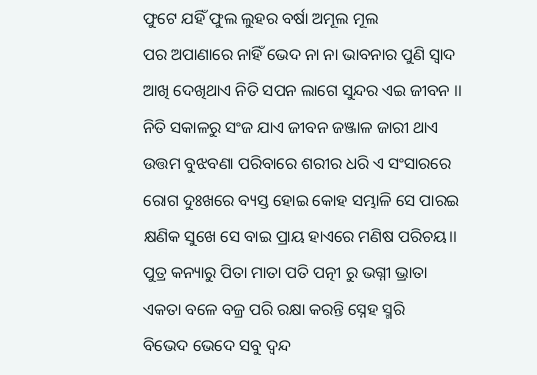ଫୁଟେ ଯହିଁ ଫୁଲ ଲୁହର ବର୍ଷା ଅମୂଲ ମୂଲ
ପର ଅପାଣାରେ ନାହିଁ ଭେଦ ନା ନା ଭାବନାର ପୁଣି ସ୍ଵାଦ
ଆଖି ଦେଖିଥାଏ ନିତି ସପନ ଲାଗେ ସୁନ୍ଦର ଏଇ ଜୀବନ ।।
ନିତି ସକାଳରୁ ସଂଜ ଯାଏ ଜୀବନ ଜଞ୍ଜାଳ ଜାରୀ ଥାଏ
ଉତ୍ତମ ବୁଝବଣା ପରିବାରେ ଶରୀର ଧରି ଏ ସଂସାରରେ
ରୋଗ ଦୁଃଖରେ ବ୍ୟସ୍ତ ହୋଇ କୋହ ସମ୍ଭାଳି ସେ ପାରଇ
କ୍ଷଣିକ ସୁଖେ ସେ ବାଇ ପ୍ରାୟ ହାଏରେ ମଣିଷ ପରିଚୟ।।
ପୁତ୍ର କନ୍ୟାରୁ ପିତା ମାତା ପତି ପତ୍ନୀ ରୁ ଭଗ୍ନୀ ଭ୍ରାତା
ଏକତା ବଳେ ବଜ୍ର ପରି ରକ୍ଷା କରନ୍ତି ସ୍ନେହ ସ୍ମରି
ବିଭେଦ ଭେଦେ ସବୁ ଦ୍ଵନ୍ଦ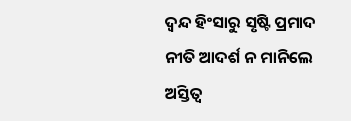ଦ୍ଵନ୍ଦ ହିଂସାରୁ ସୃଷ୍ଟି ପ୍ରମାଦ
ନୀତି ଆଦର୍ଶ ନ ମାନିଲେ ଅସ୍ତିତ୍ବ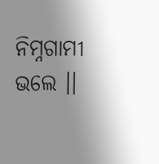ନିମ୍ନଗାମୀ ଭଲେ ।।